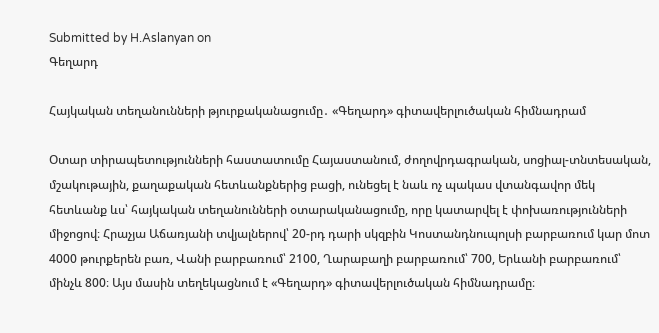Submitted by H.Aslanyan on
Գեղարդ

Հայկական տեղանունների թյուրքականացումը․ «Գեղարդ» գիտավերլուծական հիմնադրամ

Օտար տիրապետությունների հաստատումը Հայաստանում, ժողովրդագրական, սոցիալ-տնտեսական, մշակութային, քաղաքական հետևանքներից բացի, ունեցել է նաև ոչ պակաս վտանգավոր մեկ հետևանք ևս՝ հայկական տեղանունների օտարականացումը, որը կատարվել է փոխառությունների միջոցով։ Հրաչյա Աճառյանի տվյալներով՝ 20-րդ դարի սկզբին Կոստանդնուպոլսի բարբառում կար մոտ 4000 թուրքերեն բառ, Վանի բարբառում՝ 2100, Ղարաբաղի բարբառում՝ 700, Երևանի բարբառում՝ մինչև 800։ Այս մասին տեղեկացնում է «Գեղարդ» գիտավերլուծական հիմնադրամը։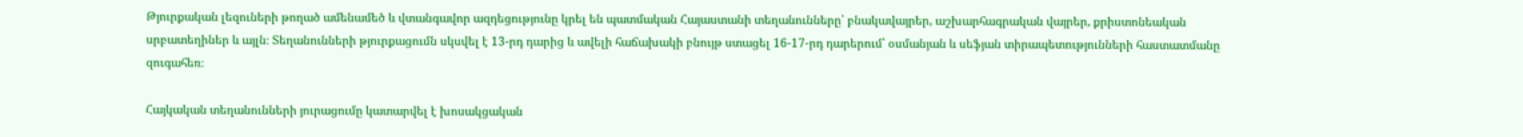Թյուրքական լեզուների թողած ամենամեծ և վտանգավոր ազդեցությունը կրել են պատմական Հայաստանի տեղանունները՝ բնակավայրեր, աշխարհագրական վայրեր, քրիստոնեական սրբատեղիներ և այլն։ Տեղանունների թյուրքացումն սկսվել է 13-րդ դարից և ավելի հաճախակի բնույթ ստացել 16-17-րդ դարերում՝ օսմանյան և սեֆյան տիրապետությունների հաստատմանը զուգահեռ։

Հայկական տեղանունների յուրացումը կատարվել է խոսակցական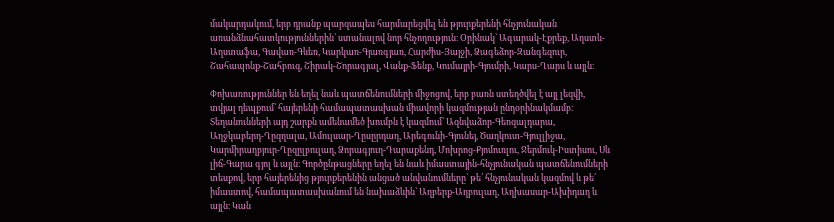մակարդակում, երբ դրանք պարզապես հարմարեցվել են թյուրքերենի հնչյունական առանձնահատկություններին՝ ստանալով նոր հնչողություն։ Օրինակ՝ Ագարակ-Էքրեք, Աղստև-Աղստաֆա, Գավառ-Գևեռ, Կարկառ-Գյառգյառ, Հարժիս-Յայջի, Ձագեձոր-Զանգեզուր, Շահապոնք-Շահբուզ, Շիրակ-Շորագյալ, Վանք-Ֆենք, Կումայրի-Գյումրի, Կարս-Ղարս և այլն։

Փոխառություններ են եղել նաև պատճենումների միջոցով, երբ բառն ստեղծվել է այլ լեզվի, տվյալ դեպքում՝ հայերենի համապատասխան միավորի կազմության ընդօրինակմամբ։ Տեղանունների այդ շարքն ամենամեծ խումբն է կազմում՝ Ազնվաձոր-Գեոզալդարա, Աղջկաբերդ-Ղըզղալա, Ամուլսար-Ղըսըրդաղ, Արեգունի-Գյունեյ, Ծաղկուտ-Գյուլլիջա, Կարմիրաղբյուր-Ղըզըլբուլաղ, Ձորագյուղ-Դարաքենդ, Մոխրոց-Քյոմուռլու, Ջերմուկ-Իստիսու, Սև լիճ-Գարա գյոլ և այլն։ Գործընթացները եղել են նաև իմաստային-հնչյունական պատճենումների տեսքով, երբ հայերենից թյուրքերենին անցած անվանումները՝ թե՛ հնչյունական կազմով և թե՛ իմաստով, համապատասխանում են նախաձևին՝ Աղբերք-Աղբուլաղ, Աղխասար-Ախիդաղ և այլն։ Կան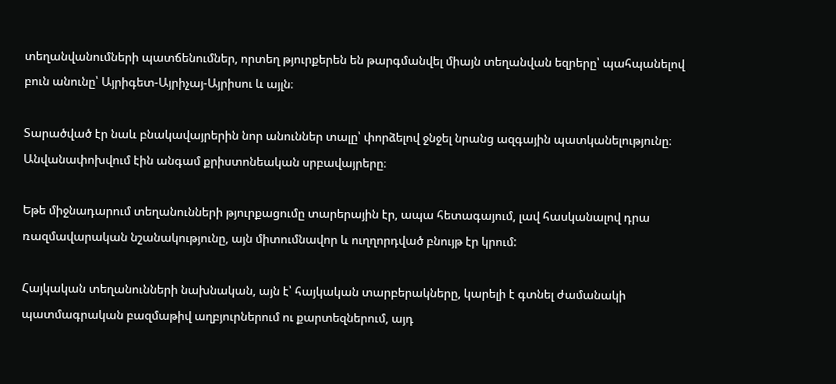տեղանվանումների պատճենումներ, որտեղ թյուրքերեն են թարգմանվել միայն տեղանվան եզրերը՝ պահպանելով բուն անունը՝ Այրիգետ-Այրիչայ-Այրիսու և այլն։

Տարածված էր նաև բնակավայրերին նոր անուններ տալը՝ փորձելով ջնջել նրանց ազգային պատկանելությունը։ Անվանափոխվում էին անգամ քրիստոնեական սրբավայրերը։

Եթե միջնադարում տեղանունների թյուրքացումը տարերային էր, ապա հետագայում, լավ հասկանալով դրա ռազմավարական նշանակությունը, այն միտումնավոր և ուղղորդված բնույթ էր կրում:

Հայկական տեղանունների նախնական, այն է՝ հայկական տարբերակները, կարելի է գտնել ժամանակի պատմագրական բազմաթիվ աղբյուրներում ու քարտեզներում, այդ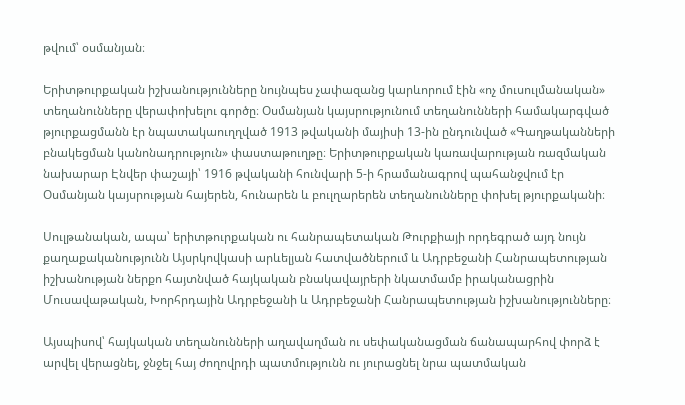թվում՝ օսմանյան։

Երիտթուրքական իշխանությունները նույնպես չափազանց կարևորում էին «ոչ մուսուլմանական» տեղանունները վերափոխելու գործը։ Օսմանյան կայսրությունում տեղանունների համակարգված թյուրքացմանն էր նպատակաուղղված 1913 թվականի մայիսի 13-ին ընդունված «Գաղթականների բնակեցման կանոնադրություն» փաստաթուղթը։ Երիտթուրքական կառավարության ռազմական նախարար Էնվեր փաշայի՝ 1916 թվականի հունվարի 5-ի հրամանագրով պահանջվում էր Օսմանյան կայսրության հայերեն, հունարեն և բուլղարերեն տեղանունները փոխել թյուրքականի։

Սուլթանական, ապա՝ երիտթուրքական ու հանրապետական Թուրքիայի որդեգրած այդ նույն քաղաքականությունն Այսրկովկասի արևելյան հատվածներում և Ադրբեջանի Հանրապետության իշխանության ներքո հայտնված հայկական բնակավայրերի նկատմամբ իրականացրին Մուսավաթական, Խորհրդային Ադրբեջանի և Ադրբեջանի Հանրապետության իշխանությունները։

Այսպիսով՝ հայկական տեղանունների աղավաղման ու սեփականացման ճանապարհով փորձ է արվել վերացնել, ջնջել հայ ժողովրդի պատմությունն ու յուրացնել նրա պատմական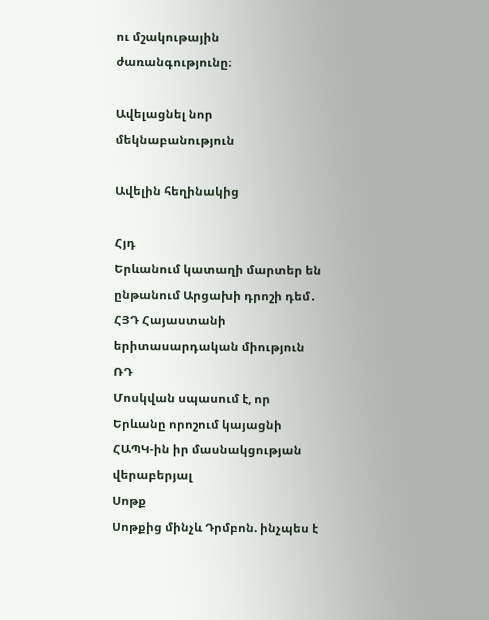ու մշակութային ժառանգությունը։

Ավելացնել նոր մեկնաբանություն

Ավելին հեղինակից

Հյդ
Երևանում կատաղի մարտեր են ընթանում Արցախի դրոշի դեմ․ ՀՅԴ Հայաստանի երիտասարդական միություն
ՌԴ
Մոսկվան սպասում է, որ Երևանը որոշում կայացնի ՀԱՊԿ-ին իր մասնակցության վերաբերյալ
Սոթք
Սոթքից մինչև Դրմբոն. ինչպես է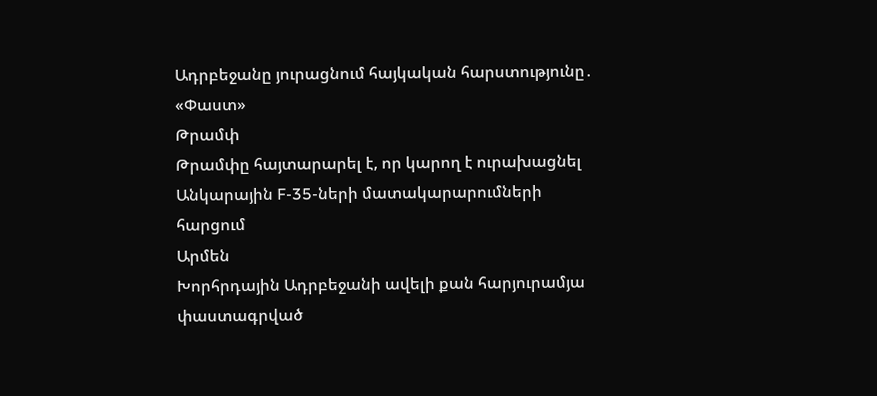Ադրբեջանը յուրացնում հայկական հարստությունը․ «Փաստ»
Թրամփ
Թրամփը հայտարարել է, որ կարող է ուրախացնել Անկարային F-35-ների մատակարարումների հարցում
Արմեն
Խորհրդային Ադրբեջանի ավելի քան հարյուրամյա փաստագրված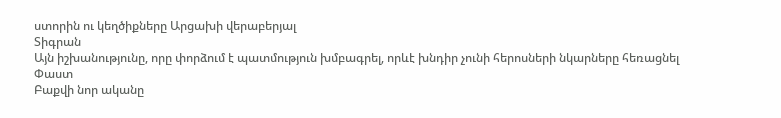ստորին ու կեղծիքները Արցախի վերաբերյալ
Տիգրան
Այն իշխանությունը, որը փորձում է պատմություն խմբագրել, որևէ խնդիր չունի հերոսների նկարները հեռացնել
Փաստ
Բաքվի նոր ականը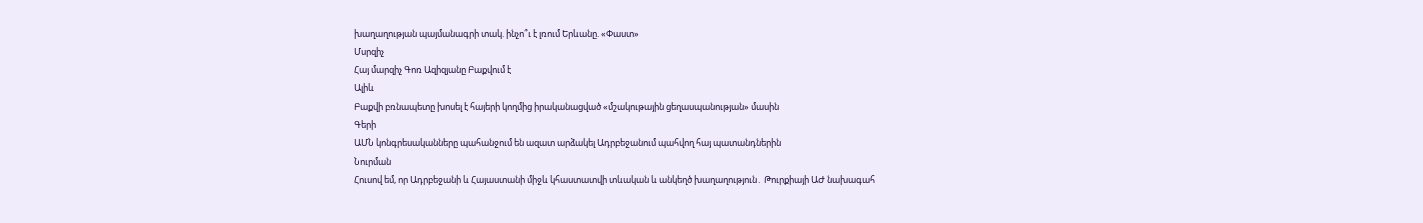խաղաղության պայմանագրի տակ. ինչո՞ւ է լռում Երևանը. «Փաստ»
Մսրզիչ
Հայ մարզիչ Գոռ Ազիզյանը Բաքվում է
Ալիև
Բաքվի բռնապետը խոսել է հայերի կողմից իրականացված «մշակութային ցեղասպանության» մասին
Գերի
ԱՄՆ կոնգրեսականները պահանջում են ազատ արձակել Ադրբեջանում պահվող հայ պատանդներին
Նուրման
Հուսով եմ, որ Ադրբեջանի և Հայաստանի միջև կհաստատվի տևական և անկեղծ խաղաղություն․ Թուրքիայի ԱԺ նախագահ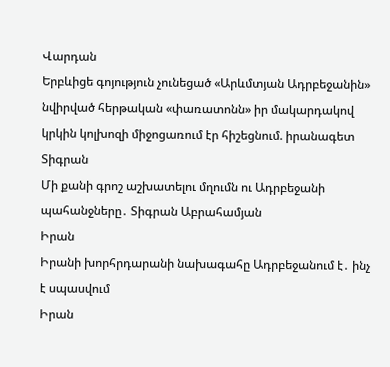Վարդան
Երբևիցե գոյություն չունեցած «Արևմտյան Ադրբեջանին» նվիրված հերթական «փառատոնն» իր մակարդակով կրկին կոլխոզի միջոցառում էր հիշեցնում. իրանագետ
Տիգրան
Մի քանի գրոշ աշխատելու մղումն ու Ադրբեջանի պահանջները․ Տիգրան Աբրահամյան
Իրան
Իրանի խորհրդարանի նախագահը Ադրբեջանում է․ ինչ է սպասվում
Իրան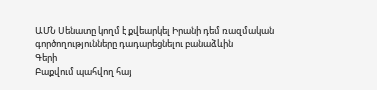ԱՄՆ Սենատը կողմ է քվեարկել Իրանի դեմ ռազմական գործողությունները դադարեցնելու բանաձևին
Գերի
Բաքվում պահվող հայ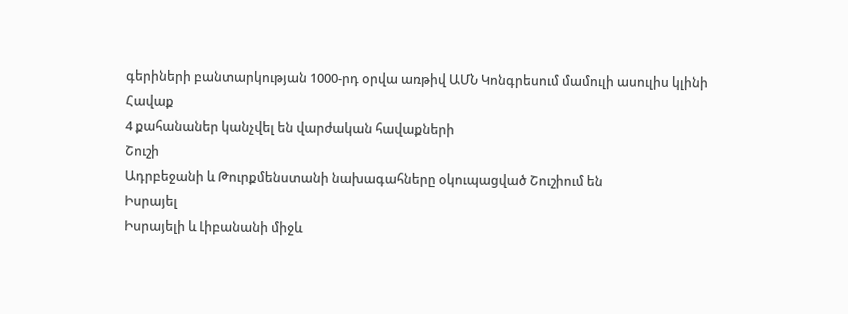գերիների բանտարկության 1000-րդ օրվա առթիվ ԱՄՆ Կոնգրեսում մամուլի ասուլիս կլինի
Հավաք
4 քահանաներ կանչվել են վարժական հավաքների
Շուշի
Ադրբեջանի և Թուրքմենստանի նախագահները օկուպացված Շուշիում են
Իսրայել
Իսրայելի և Լիբանանի միջև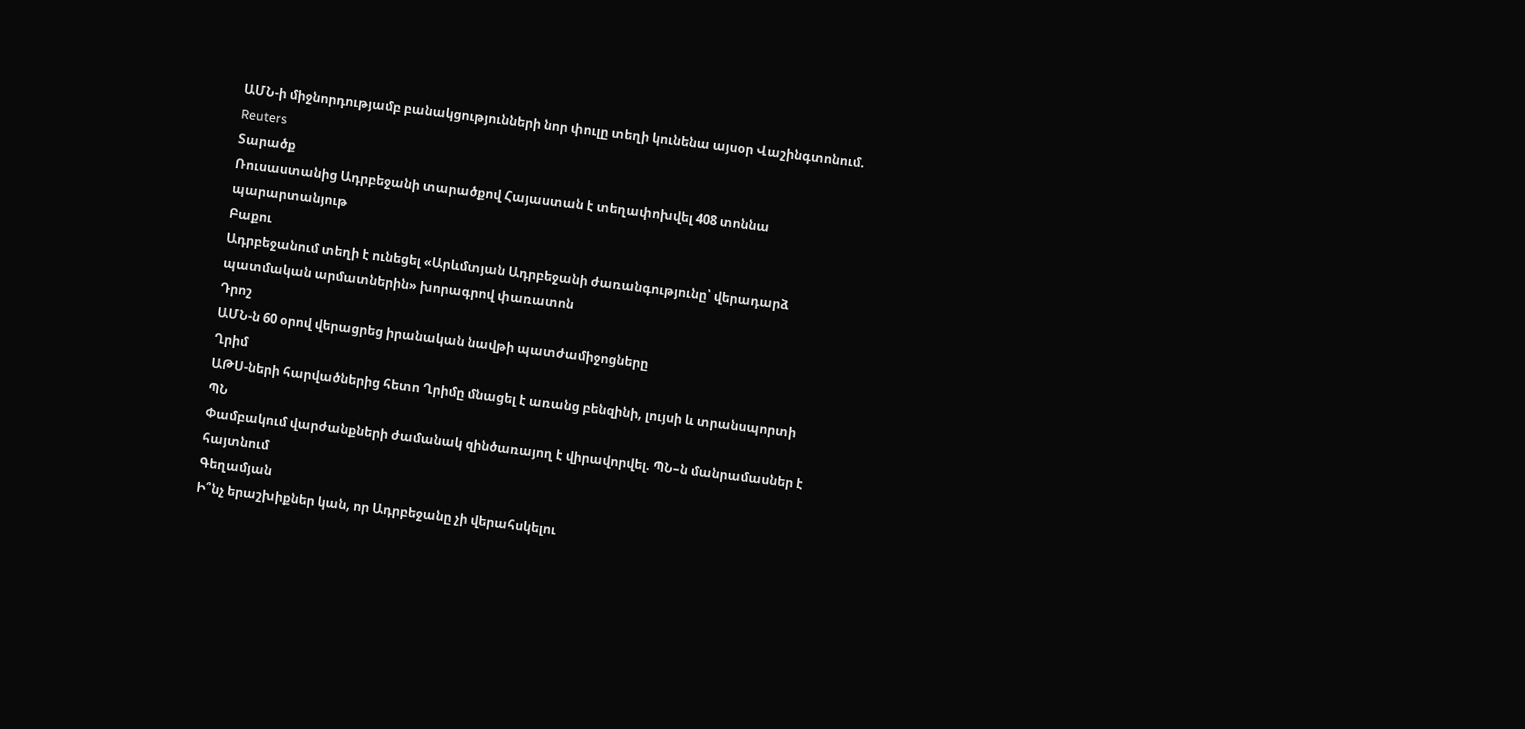ԱՄՆ-ի միջնորդությամբ բանակցությունների նոր փուլը տեղի կունենա այսօր Վաշինգտոնում. Reuters
Տարածք
Ռուսաստանից Ադրբեջանի տարածքով Հայաստան է տեղափոխվել 408 տոննա պարարտանյութ
Բաքու
Ադրբեջանում տեղի է ունեցել «Արևմտյան Ադրբեջանի ժառանգությունը՝ վերադարձ պատմական արմատներին» խորագրով փառատոն
Դրոշ
ԱՄՆ-ն 60 օրով վերացրեց իրանական նավթի պատժամիջոցները
Ղրիմ
ԱԹՍ-ների հարվածներից հետո Ղրիմը մնացել է առանց բենզինի, լույսի և տրանսպորտի
ՊՆ
Փամբակում վարժանքների ժամանակ զինծառայող է վիրավորվել. ՊՆ–ն մանրամասներ է հայտնում
Գեղամյան
Ի՞նչ երաշխիքներ կան, որ Ադրբեջանը չի վերահսկելու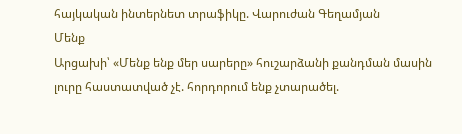հայկական ինտերնետ տրաֆիկը. Վարուժան Գեղամյան
Մենք
Արցախի՝ «Մենք ենք մեր սարերը» հուշարձանի քանդման մասին լուրը հաստատված չէ. հորդորում ենք չտարածել.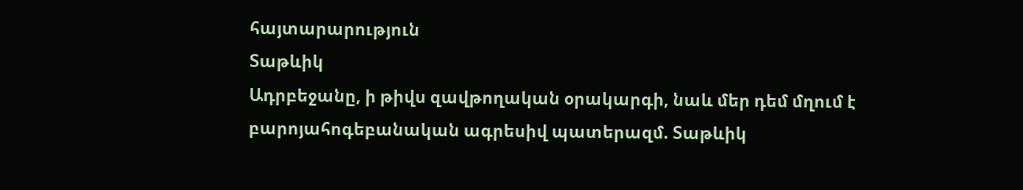հայտարարություն
Տաթևիկ
Ադրբեջանը, ի թիվս զավթողական օրակարգի, նաև մեր դեմ մղում է բարոյահոգեբանական ագրեսիվ պատերազմ. Տաթևիկ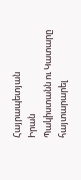Հայրապետյան
Իրան
Պակիստանն ու Կատարը հայտարարել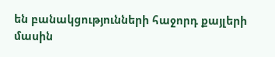են բանակցությունների հաջորդ քայլերի մասին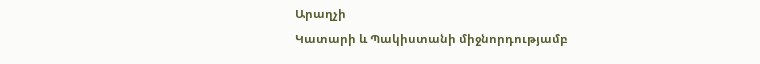Արաղչի
Կատարի և Պակիստանի միջնորդությամբ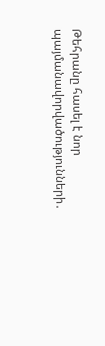Թեհրանը հասել է նոր պայմանավորվածությունների․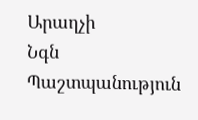Արաղչի
Նգն
Պաշտպանություն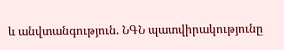և անվտանգություն. ՆԳՆ պատվիրակությունը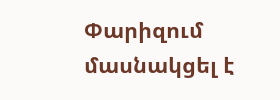Փարիզում մասնակցել է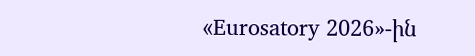«Eurosatory 2026»-ին